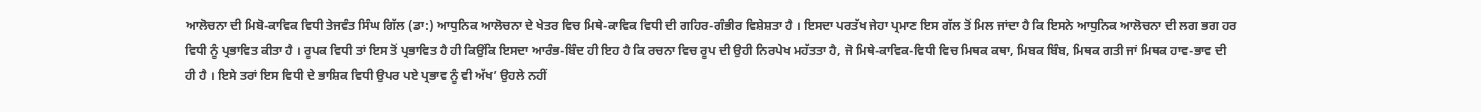ਆਲੋਚਨਾ ਦੀ ਮਿਬੋ-ਕਾਵਿਕ ਵਿਧੀ ਤੇਜਵੰਤ ਸਿੰਘ ਗਿੱਲ (ਡਾ:) ਆਧੁਨਿਕ ਆਲੋਚਨਾ ਦੇ ਖੇਤਰ ਵਿਚ ਮਿਥੇ-ਕਾਵਿਕ ਵਿਧੀ ਦੀ ਗਹਿਰ-ਗੰਭੀਰ ਵਿਸ਼ੇਸ਼ਤਾ ਹੈ । ਇਸਦਾ ਪਰਤੱਖ ਜੇਹਾ ਪ੍ਰਮਾਣ ਇਸ ਗੱਲ ਤੋਂ ਮਿਲ ਜਾਂਦਾ ਹੈ ਕਿ ਇਸਨੇ ਆਧੁਨਿਕ ਆਲੋਚਨਾ ਦੀ ਲਗ ਭਗ ਹਰ ਵਿਧੀ ਨੂੰ ਪ੍ਰਭਾਵਿਤ ਕੀਤਾ ਹੈ । ਰੂਪਕ ਵਿਧੀ ਤਾਂ ਇਸ ਤੋਂ ਪ੍ਰਭਾਵਿਤ ਹੈ ਹੀ ਕਿਉਂਕਿ ਇਸਦਾ ਆਰੰਭ-ਬਿੰਦ ਹੀ ਇਹ ਹੈ ਕਿ ਰਚਨਾ ਵਿਚ ਰੂਪ ਦੀ ਉਹੀ ਨਿਰਪੇਖ ਮਹੱਤਤਾ ਹੈ, ਜੋ ਮਿਥੇ-ਕਾਵਿਕ-ਵਿਧੀ ਵਿਚ ਮਿਥਕ ਕਥਾ, ਮਿਬਕ ਬਿੰਬ, ਮਿਥਕ ਗਤੀ ਜਾਂ ਮਿਥਕ ਹਾਵ-ਭਾਵ ਦੀ ਹੀ ਹੈ । ਇਸੇ ਤਰਾਂ ਇਸ ਵਿਧੀ ਦੇ ਭਾਸ਼ਿਕ ਵਿਧੀ ਉਪਰ ਪਏ ਪ੍ਰਭਾਵ ਨੂੰ ਵੀ ਅੱਖ’ ਉਹਲੇ ਨਹੀਂ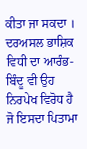ਕੀਤਾ ਜਾ ਸਕਦਾ । ਦਰਅਸਲ ਭਾਸ਼ਿਕ ਵਿਧੀ ਦਾ ਆਰੰਭ-ਬਿੰਦੂ ਵੀ ਉਹ ਨਿਰਪੇਖ ਵਿਰੋਧ ਹੈ ਜੋ ਇਸਦਾ ਪਿਤਾਮਾ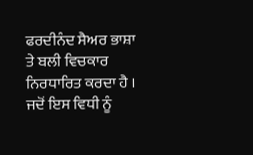ਫਰਦੀਨੰਦ ਸੈਅਰ ਭਾਸ਼ਾ ਤੇ ਬਲੀ ਵਿਚਕਾਰ ਨਿਰਧਾਰਿਤ ਕਰਦਾ ਹੈ । ਜਦੋਂ ਇਸ ਵਿਧੀ ਨੂੰ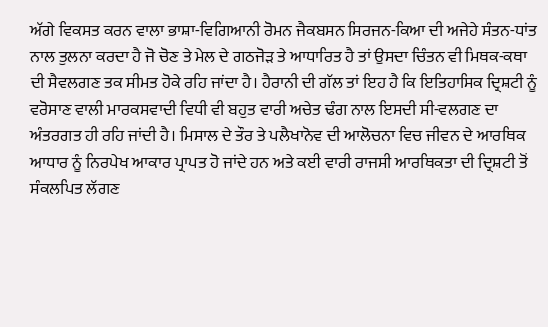ਅੱਗੇ ਵਿਕਸਤ ਕਰਨ ਵਾਲਾ ਭਾਸ਼ਾ-ਵਿਗਿਆਨੀ ਰੋਮਨ ਜੈਕਬਸਨ ਸਿਰਜਨ-ਕਿਆ ਦੀ ਅਜੇਹੇ ਸੰਤਨ-ਧਾਂਤ ਨਾਲ ਤੁਲਨਾ ਕਰਦਾ ਹੈ ਜੋ ਚੋਣ ਤੇ ਮੇਲ ਦੇ ਗਠਜੋੜ ਤੇ ਆਧਾਰਿਤ ਹੈ ਤਾਂ ਉਸਦਾ ਚਿੰਤਨ ਵੀ ਮਿਥਕ-ਕਥਾ ਦੀ ਸੈਵਲਗਣ ਤਕ ਸੀਮਤ ਹੋਕੇ ਰਹਿ ਜਾਂਦਾ ਹੈ। ਹੈਰਾਨੀ ਦੀ ਗੱਲ ਤਾਂ ਇਹ ਹੈ ਕਿ ਇਤਿਹਾਸਿਕ ਦ੍ਰਿਸ਼ਟੀ ਨੂੰ ਵਰੋਸਾਣ ਵਾਲੀ ਮਾਰਕਸਵਾਦੀ ਵਿਧੀ ਵੀ ਬਹੁਤ ਵਾਰੀ ਅਚੇਤ ਢੰਗ ਨਾਲ ਇਸਦੀ ਸੀ-ਵਲਗਣ ਦਾ ਅੰਤਰਗਤ ਹੀ ਰਹਿ ਜਾਂਦੀ ਹੈ। ਮਿਸਾਲ ਦੇ ਤੌਰ ਤੇ ਪਲੈਖਾਨੋਵ ਦੀ ਆਲੋਚਨਾ ਵਿਚ ਜੀਵਨ ਦੇ ਆਰਥਿਕ ਆਧਾਰ ਨੂੰ ਨਿਰਪੇਖ ਆਕਾਰ ਪ੍ਰਾਪਤ ਹੋ ਜਾਂਦੇ ਹਨ ਅਤੇ ਕਈ ਵਾਰੀ ਰਾਜਸੀ ਆਰਥਿਕਤਾ ਦੀ ਦ੍ਰਿਸ਼ਟੀ ਤੋਂ ਸੰਕਲਪਿਤ ਲੱਗਣ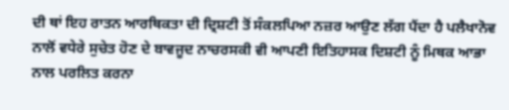ਦੀ ਥਾਂ ਇਹ ਰਾਤਨ ਆਰਥਿਕਤਾ ਦੀ ਦ੍ਰਿਸ਼ਟੀ ਤੋਂ ਸੰਕਲਪਿਆ ਨਜ਼ਰ ਆਉਣ ਲੱਗ ਪੈਂਦਾ ਹੈ ਪਲੈਖਾਨੋਵ ਨਾਲੋਂ ਵਧੇਰੇ ਸੁਚੇਤ ਹੋਣ ਦੇ ਬਾਵਜੂਦ ਨਾਚਰਸਕੀ ਵੀ ਆਪਣੀ ਇਤਿਹਾਸਕ ਦਿਸ਼ਟੀ ਨੂੰ ਮਿਥਕ ਆਭਾ ਨਾਲ ਪਰਲਿਤ ਕਰਨਾ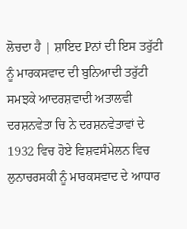ਲੋਚਦਾ ਹੈ | ਸ਼ਾਇਦ Pਨਾਂ ਦੀ ਇਸ ਤਰੁੱਟੀ ਨੂੰ ਮਾਰਕਸਵਾਦ ਦੀ ਬੁਨਿਆਦੀ ਤਰੁੱਟੀ ਸਮਝਕੇ ਆਦਰਸ਼ਵਾਦੀ ਅਤਾਲਵੀ ਦਰਸ਼ਨਵੇਤਾ ਚਿ ਨੇ ਦਰਸ਼ਨਵੇਤਾਵਾਂ ਦੇ 1932 ਵਿਚ ਹੋਏ ਵਿਸ਼ਵਸੰਮੇਲਨ ਵਿਚ ਲੁਨਾਚਰਸਕੀ ਨੂੰ ਮਾਰਕਸਵਾਦ ਦੇ ਆਧਾਰ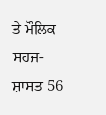ਤੇ ਮੌਲਿਕ ਸਹਜ-ਸ਼ਾਸਤ 56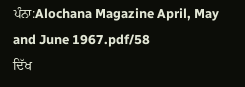ਪੰਨਾ:Alochana Magazine April, May and June 1967.pdf/58
ਦਿੱਖ